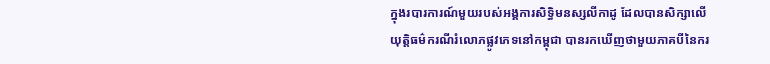ក្នុងរបារការណ៍មួយរបស់អង្គការសិទ្ធិមនស្សលីកាដូ ដែលបានសិក្សាលើយុត្តិធម៌ករណីរំលោភផ្លូវភេទនៅកម្ពុជា បានរកឃើញថាមួយភាគបីនៃករ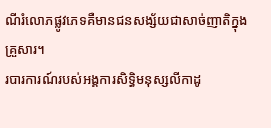ណីរំលោភផ្លូវភេទគឺមានជនសង្ស័យជាសាច់ញាតិក្នុងគ្រួសារ។
របារការណ៍របស់អង្គការសិទ្ធិមនុស្សលីកាដូ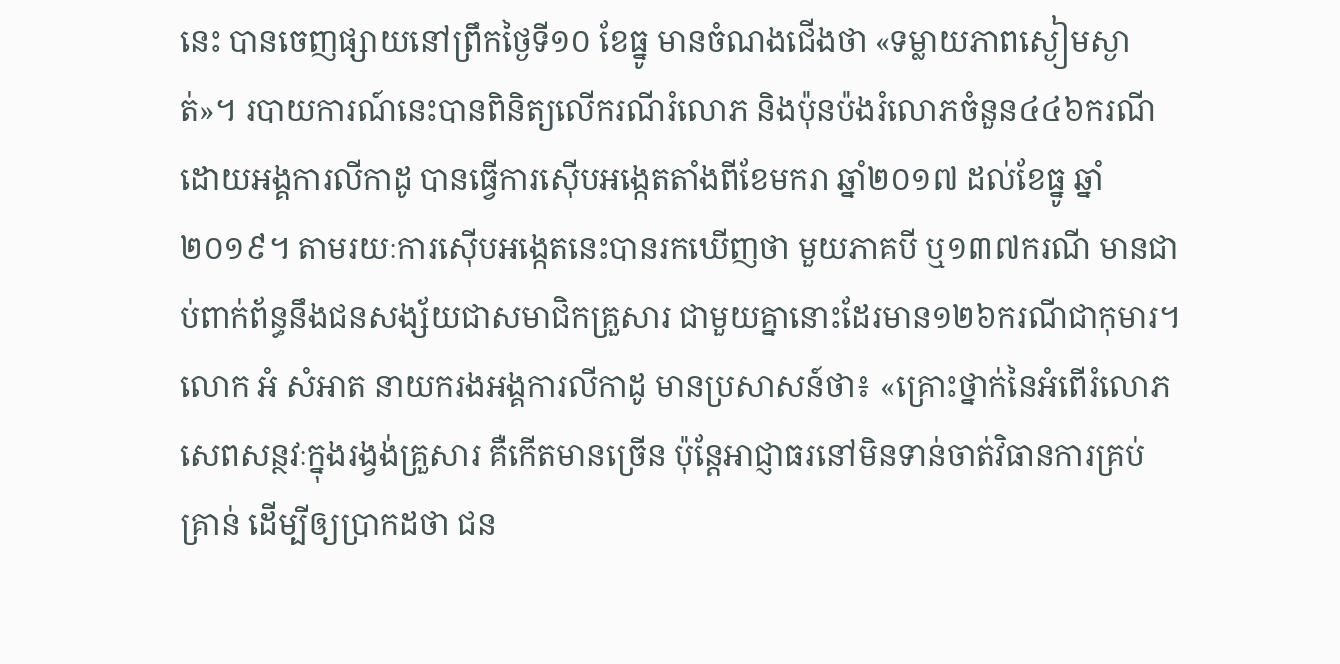នេះ បានចេញផ្សាយនៅព្រឹកថ្ងៃទី១០ ខែធ្នូ មានចំណងជើងថា «ទម្លាយភាពស្ងៀមស្ងាត់»។ របាយការណ៍នេះបានពិនិត្យលើករណីរំលោភ និងប៉ុនប៉ងរំលោភចំនួន៤៤៦ករណី ដោយអង្គការលីកាដូ បានធ្វើការស៊ើបអង្កេតតាំងពីខែមករា ឆ្នាំ២០១៧ ដល់ខែធ្នូ ឆ្នាំ២០១៩។ តាមរយៈការស៊ើបអង្កេតនេះបានរកឃើញថា មួយភាគបី ឬ១៣៧ករណី មានជាប់ពាក់ព័ន្ធនឹងជនសង្ស័យជាសមាជិកគ្រួសារ ជាមួយគ្នានោះដែរមាន១២៦ករណីជាកុមារ។
លោក អំ សំអាត នាយករងអង្គការលីកាដូ មានប្រសាសន៍ថា៖ «គ្រោះថ្នាក់នៃអំពើរំលោភសេពសន្ថវៈក្នុងរង្វង់គ្រួសារ គឺកើតមានច្រើន ប៉ុន្តែអាជ្ញាធរនៅមិនទាន់ចាត់វិធានការគ្រប់គ្រាន់ ដើម្បីឲ្យប្រាកដថា ជន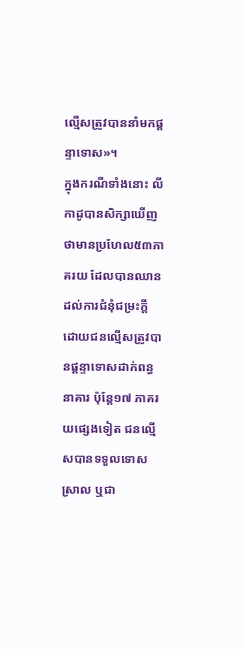ល្មើសត្រូវបាននាំមកផ្ដន្ទាទោស»។
ក្នុងករណីទាំងនោះ លីកាដូបានសិក្សាឃើញថាមានប្រហែល៥៣ភាគរយ ដែលបានឈានដល់ការជំនុំជម្រះក្ដី ដោយជនល្មើសត្រូវបានផ្ដន្ទាទោសដាក់ពន្ធនាគារ ប៉ុន្តែ១៧ ភាគរយផ្សេងទៀត ជនល្មើសបានទទួលទោសស្រាល ឬជា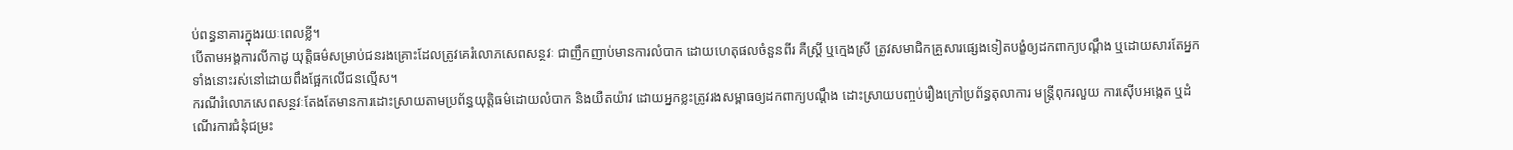ប់ពន្ធនាគារក្នុងរយៈពេលខ្លី។
បើតាមអង្គការលីកាដូ យុត្តិធម៌សម្រាប់ជនរងគ្រោះដែលត្រូវគេរំលោភសេពសន្ថវៈ ជាញឹកញាប់មានការលំបាក ដោយហេតុផលចំនួនពីរ គឺស្រ្តី ឬក្មេងស្រី ត្រូវសមាជិកគ្រួសារផ្សេងទៀតបង្ខំឲ្យដកពាក្យបណ្ដឹង ឬដោយសារតែអ្នកទាំងនោះរស់នៅដោយពឹងផ្អែកលើជនល្មើស។
ករណីរំលោភសេពសន្ថវៈតែងតែមានការដោះស្រាយតាមប្រព័ន្ធយុត្តិធម៌ដោយលំបាក និងយឺតយ៉ាវ ដោយអ្នកខ្លះត្រូវរងសម្ពាធឲ្យដកពាក្យបណ្ដឹង ដោះស្រាយបញ្ចប់រឿងក្រៅប្រព័ន្ធតុលាការ មន្ត្រីពុករលួយ ការស៊ើបអង្កេត ឬដំណើរការជំនុំជម្រះ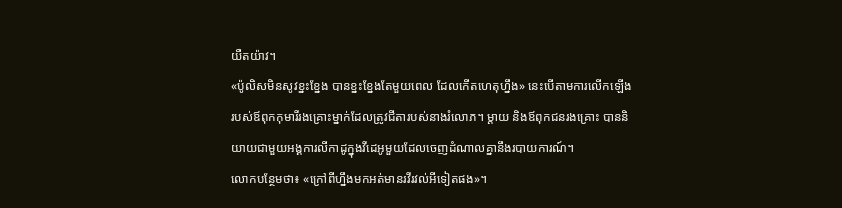យឺតយ៉ាវ។
«ប៉ូលិសមិនសូវខ្នះខ្នែង បានខ្នះខ្នែងតែមួយពេល ដែលកើតហេតុហ្នឹង» នេះបើតាមការលើកឡើងរបស់ឪពុកកុមារីរងគ្រោះម្នាក់ដែលត្រូវជីតារបស់នាងរំលោភ។ ម្ដាយ និងឪពុកជនរងគ្រោះ បាននិយាយជាមួយអង្គការលីកាដូក្នុងវីដេអូមួយដែលចេញដំណាលគ្នានឹងរបាយការណ៍។
លោកបន្ថែមថា៖ «ក្រៅពីហ្នឹងមកអត់មានរវីរវល់អីទៀតផង»។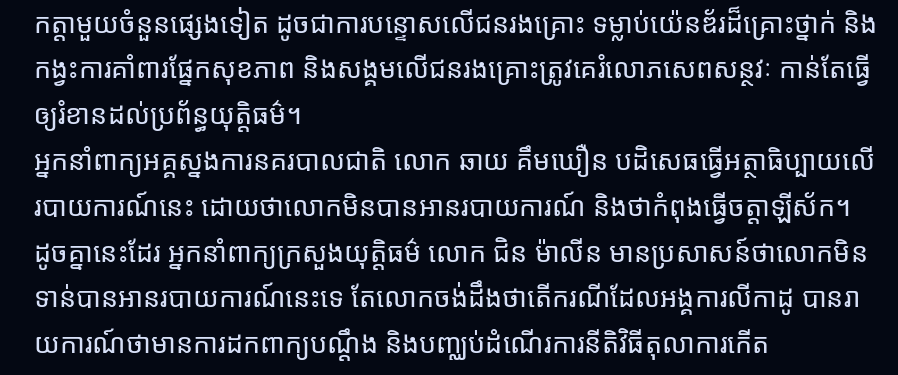កត្តាមួយចំនួនផ្សេងទៀត ដូចជាការបន្ទោសលើជនរងគ្រោះ ទម្លាប់យ៉េនឌ័រដ៏គ្រោះថ្នាក់ និងកង្វះការគាំពារផ្នែកសុខភាព និងសង្គមលើជនរងគ្រោះត្រូវគេរំលោភសេពសន្ថវៈ កាន់តែធ្វើឲ្យរំខានដល់ប្រព័ន្ធយុត្តិធម៌។
អ្នកនាំពាក្យអគ្គស្នងការនគរបាលជាតិ លោក ឆាយ គឹមឃឿន បដិសេធធ្វើអត្ថាធិប្បាយលើរបាយការណ៍នេះ ដោយថាលោកមិនបានអានរបាយការណ៍ និងថាកំពុងធ្វើចត្តាឡីស័ក។
ដូចគ្នានេះដែរ អ្នកនាំពាក្យក្រសួងយុត្តិធម៌ លោក ជិន ម៉ាលីន មានប្រសាសន៍ថាលោកមិនទាន់បានអានរបាយការណ៍នេះទេ តែលោកចង់ដឹងថាតើករណីដែលអង្គការលីកាដូ បានរាយការណ៍ថាមានការដកពាក្យបណ្ដឹង និងបញ្ឈប់ដំណើរការនីតិវិធីតុលាការកើត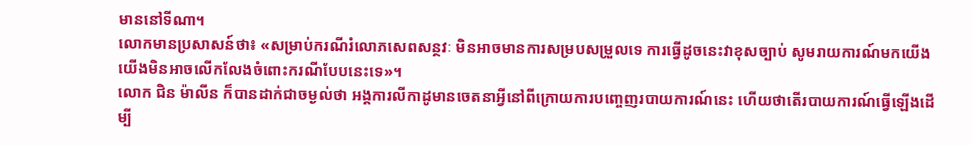មាននៅទីណា។
លោកមានប្រសាសន៍ថា៖ «សម្រាប់ករណីរំលោភសេពសន្ថវៈ មិនអាចមានការសម្របសម្រួលទេ ការធ្វើដូចនេះវាខុសច្បាប់ សូមរាយការណ៍មកយើង យើងមិនអាចលើកលែងចំពោះករណីបែបនេះទេ»។
លោក ជិន ម៉ាលីន ក៏បានដាក់ជាចម្ងល់ថា អង្គការលីកាដូមានចេតនាអ្វីនៅពីក្រោយការបញ្ចេញរបាយការណ៍នេះ ហើយថាតើរបាយការណ៍ធ្វើឡើងដើម្បី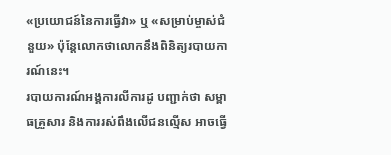«ប្រយោជន៍នៃការធ្វើវា» ឬ «សម្រាប់ម្ចាស់ជំនួយ» ប៉ុន្តែលោកថាលោកនឹងពិនិត្យរបាយការណ៍នេះ។
របាយការណ៍អង្គការលីការដូ បញ្ជាក់ថា សម្ពាធគ្រួសារ និងការរស់ពឹងលើជនល្មើស អាចធ្វើ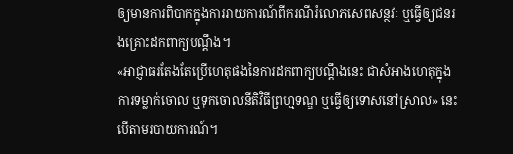ឲ្យមានការពិបាកក្នុងការរាយការណ៍ពីករណីរំលោភសេពសន្ថវៈ ឬធ្វើឲ្យជនរងគ្រោះដកពាក្យបណ្ដឹង។
«អាជ្ញាធរតែងតែប្រើហេតុផងនៃការដកពាក្យបណ្ដឹងនេះ ជាសំអាងហេតុក្នុងការទម្លាក់ចោល ឬទុកចោលនីតិវិធីព្រហ្មទណ្ឌ ឬធ្វើឲ្យទោសនៅស្រាល» នេះបើតាមរបាយការណ៍។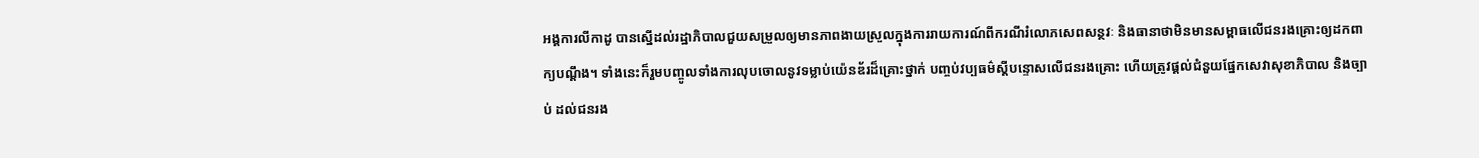អង្គការលីកាដូ បានស្នើដល់រដ្ឋាភិបាលជួយសម្រួលឲ្យមានភាពងាយស្រួលក្នុងការរាយការណ៍ពីករណីរំលោភសេពសន្ថវៈ និងធានាថាមិនមានសម្ពាធលើជនរងគ្រោះឲ្យដកពាក្យបណ្ដឹង។ ទាំងនេះក៏រួមបញ្ចូលទាំងការលុបចោលនូវទម្លាប់យ៉េនឌ័រដ៏គ្រោះថ្នាក់ បញ្ចប់វប្បធម៌ស្ដីបន្ទោសលើជនរងគ្រោះ ហើយត្រូវផ្ដល់ជំនួយផ្នែកសេវាសុខាភិបាល និងច្បាប់ ដល់ជនរង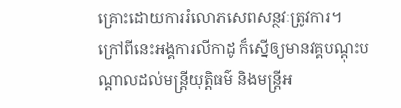គ្រោះដោយការរំលោភសេពសន្ថវៈត្រូវការ។
ក្រៅពីនេះអង្គការលីកាដូ ក៏ស្នើឲ្យមានវគ្គបណ្ដុះបណ្ដាលដល់មន្ត្រីយុត្តិធម៌ និងមន្ត្រីអ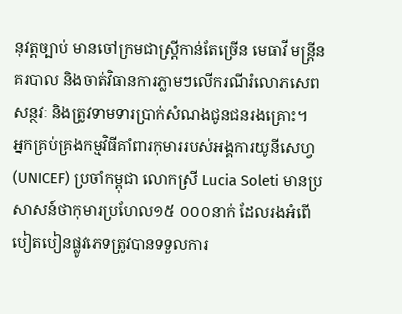នុវត្តច្បាប់ មានចៅក្រមជាស្រ្តីកាន់តែច្រើន មេធាវី មន្ត្រីនគរបាល និងចាត់វិធានការភ្លាមៗលើករណីរំលោភសេពសន្ថវៈ និងត្រូវទាមទារប្រាក់សំណងជូនជនរងគ្រោះ។
អ្នកគ្រប់គ្រងកម្មវិធីគាំពារកុមាររបស់អង្គការយូនីសេហ្វ(UNICEF) ប្រចាំកម្ពុជា លោកស្រី Lucia Soleti មានប្រសាសន៍ថាកុមារប្រហែល១៥ ០០០នាក់ ដែលរងអំពើបៀតបៀនផ្លូវភេទត្រូវបានទទួលការ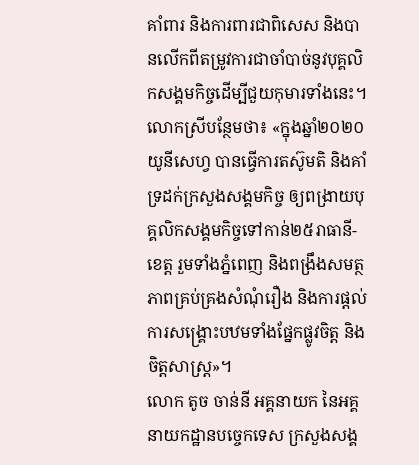គាំពារ និងការពារជាពិសេស និងបានលើកពីតម្រូវការជាចាំបាច់នូវបុគ្គលិកសង្គមកិច្ចដើម្បីជួយកុមារទាំងនេះ។
លោកស្រីបន្ថែមថា៖ «ក្នុងឆ្នាំ២០២០ យូនីសេហ្វ បានធ្វើការតស៊ូមតិ និងគាំទ្រដក់ក្រសួងសង្គមកិច្ច ឲ្យពង្រាយបុគ្គលិកសង្គមកិច្ចទៅកាន់២៥រាធានី-ខេត្ត រួមទាំងភ្នំពេញ និងពង្រឹងសមត្ថភាពគ្រប់គ្រងសំណុំរឿង និងការផ្ដល់ការសង្គ្រោះបឋមទាំងផ្នែកផ្លូវចិត្ត និងចិត្តសាស្រ្ត»។
លោក តូច ចាន់នី អគ្គនាយក នៃអគ្គនាយកដ្ឋានបច្ចេកទេស ក្រសួងសង្គ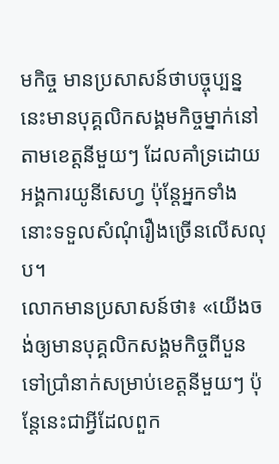មកិច្ច មានប្រសាសន៍ថាបច្ចុប្បន្ននេះមានបុគ្គលិកសង្គមកិច្ចម្នាក់នៅតាមខេត្តនីមួយៗ ដែលគាំទ្រដោយអង្គការយូនីសេហ្វ ប៉ុន្តែអ្នកទាំងនោះទទួលសំណុំរឿងច្រើនលើសលុប។
លោកមានប្រសាសន៍ថា៖ «យើងចង់ឲ្យមានបុគ្គលិកសង្គមកិច្ចពីបួនទៅប្រាំនាក់សម្រាប់ខេត្តនីមួយៗ ប៉ុន្តែនេះជាអ្វីដែលពួក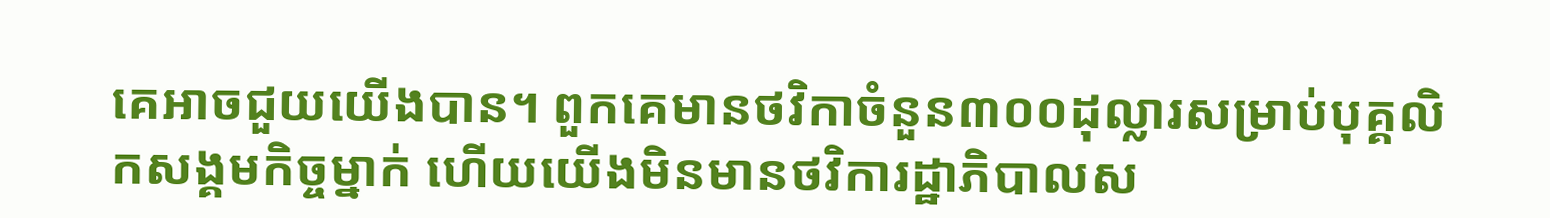គេអាចជួយយើងបាន។ ពួកគេមានថវិកាចំនួន៣០០ដុល្លារសម្រាប់បុគ្គលិកសង្គមកិច្ចម្នាក់ ហើយយើងមិនមានថវិការដ្ឋាភិបាលស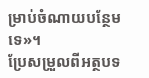ម្រាប់ចំណាយបន្ថែមទេ»។
ប្រែសម្រួលពីអត្ថបទ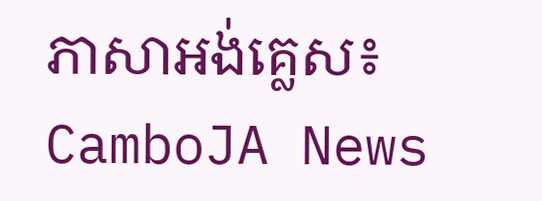ភាសាអង់គ្លេស៖ CamboJA News